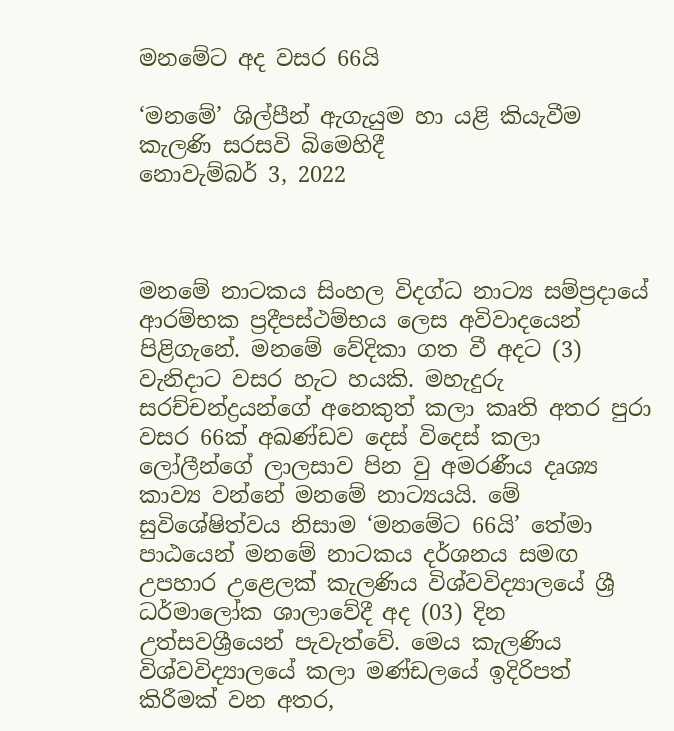මනමේට අද වසර 66යි

‘මනමේ’ ශිල්පීන් ඇගැයුම හා යළි කියැවීම කැලණි සරසවි බිමෙහිදී
නොවැම්බර් 3, 2022



මනමේ නාටකය සිංහල විදග්ධ නාට්‍ය සම්ප්‍රදායේ ආරම්භක ප්‍රදීපස්ථම්භය ලෙස අවිවාදයෙන් පිළිගැනේ. මනමේ වේදිකා ගත වී අදට (3) වැනිදාට වසර හැට හයකි. මහැදුරු සරච්චන්ද්‍රයන්ගේ අනෙකුත් කලා කෘති අතර පුරා වසර 66ක් අඛණ්ඩව දෙස් විදෙස් කලා ලෝලීන්ගේ ලාලසාව පින වු අමරණීය දෘශ්‍ය කාව්‍ය වන්නේ මනමේ නාට්‍යයයි. මේ සුවිශේෂිත්වය නිසාම ‘මනමේට 66යි’ තේමා පාඨයෙන් මනමේ නාටකය දර්ශනය සමඟ උපහාර උළෙලක් කැලණිය විශ්වවිද්‍යාලයේ ශ්‍රී ධර්මාලෝක ශාලාවේදී අද (03) දින උත්සවශ්‍රීයෙන් පැවැත්වේ. මෙය කැලණිය විශ්වවිද්‍යාලයේ කලා මණ්ඩලයේ ඉදිරිපත් කිරීමක් වන අතර,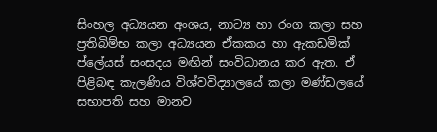සිංහල අධ්‍යයන අංශය, නාට්‍ය හා රංග කලා සහ ප්‍රතිබිම්භ කලා අධ්‍යයන ඒකකය හා ඇකඩමික් ප්ලේයස් සංසදය මඟින් සංවිධානය කර ඇත. ඒ පිළිබඳ කැලණිය විශ්වවිද්‍යාලයේ කලා මණ්ඩලයේ සභාපති සහ මානව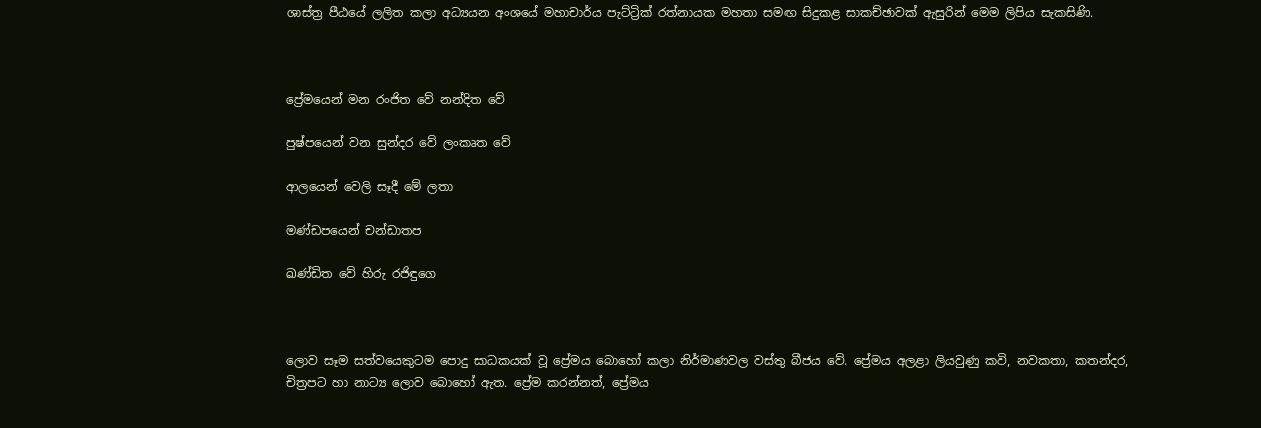ශාස්ත්‍ර පීඨයේ ලලිත කලා අධ්‍යයන අංශයේ මහාචාර්ය පැට්ට්‍රික් රත්නායක මහතා සමඟ සිදුකළ සාකච්ඡාවක් ඇසුරින් මෙම ලිපිය සැකසිණි.



ප්‍රේමයෙන් මන රංජිත වේ නන්දිත වේ

පුෂ්පයෙන් වන සුන්දර වේ ලංකෘත වේ

ආලයෙන් වෙලි සෑදී මේ ලතා

මණ්ඩපයෙන් චන්ඩාතප

ඛණ්ඩිත වේ හිරු රජිඳුගෙ



ලොව සෑම සත්වයෙකුටම පොදු සාධකයක් වූ ප්‍රේමය බොහෝ කලා නිර්මාණවල වස්තු බීජය වේ. ප්‍රේමය අලළා ලියවුණු කවි, නවකතා, කතන්දර, චිත්‍රපට හා නාට්‍ය ලොව බොහෝ ඇත. ප්‍රේම කරන්නත්, ප්‍රේමය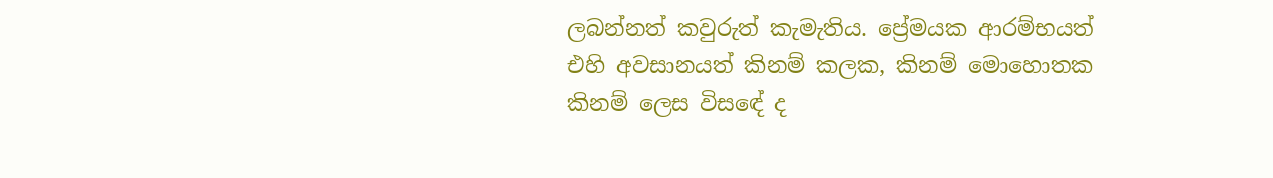ලබන්නත් කවුරුත් කැමැතිය. ප්‍රේමයක ආරම්භයත් එහි අවසානයත් කිනම් කලක, කිනම් මොහොතක කිනම් ලෙස විසඳේ ද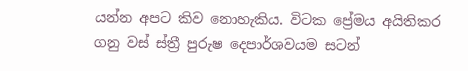යන්න අපට කිව නොහැකිය. විටක ප්‍රේමය අයිතිකර ගනු වස් ස්ත්‍රී පුරුෂ දෙපාර්ශවයම සටන්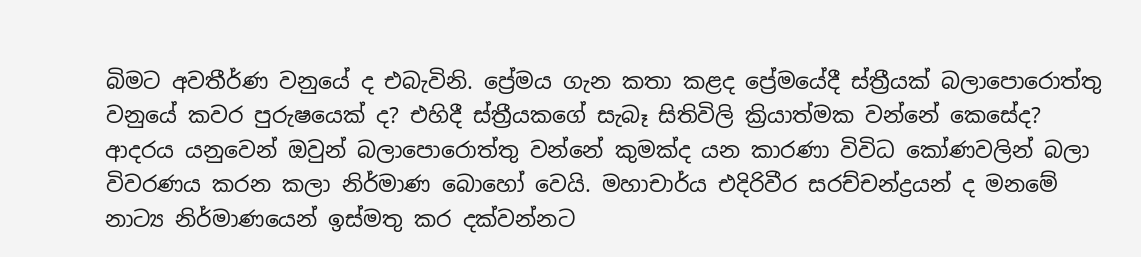බිමට අවතීර්ණ වනුයේ ද එබැවිනි. ප්‍රේමය ගැන කතා කළද ප්‍රේමයේදී ස්ත්‍රීයක් බලාපොරොත්තු වනුයේ කවර පුරුෂයෙක් ද? එහිදී ස්ත්‍රීයකගේ සැබෑ සිතිවිලි ක්‍රියාත්මක වන්නේ කෙසේද? ආදරය යනුවෙන් ඔවුන් බලාපොරොත්තු වන්නේ කුමක්ද යන කාරණා විවිධ කෝණවලින් බලා විවරණය කරන කලා නිර්මාණ බොහෝ වෙයි. මහාචාර්ය එදිරිවීර සරච්චන්ද්‍රයන් ද මනමේ නාට්‍ය නිර්මාණයෙන් ඉස්මතු කර දක්වන්නට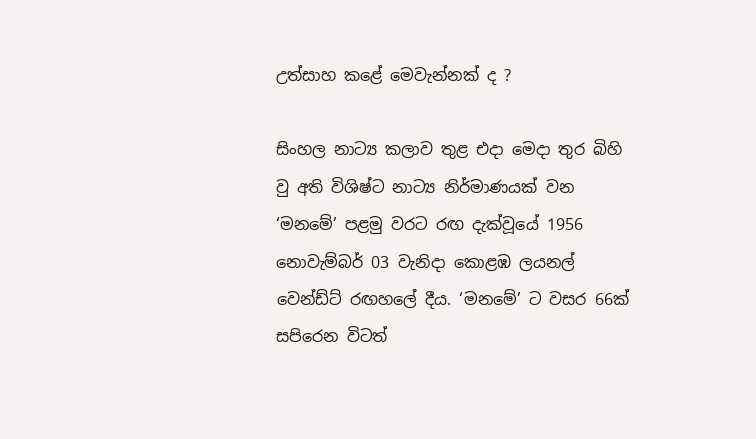උත්සාහ කළේ මෙවැන්නක් ද ?

සිංහල නාට්‍ය කලාව තුළ එදා මෙදා තුර බිහි වු අති විශිෂ්ට නාට්‍ය නිර්මාණයක් වන ‘මනමේ’ පළමු වරට රඟ දැක්වූයේ 1956 නොවැම්බර් 03 වැනිදා කොළඹ ලයනල් වෙන්ඩ්ට් රඟහලේ දීය. ‘මනමේ’ ට වසර 66ක් සපිරෙන විටත්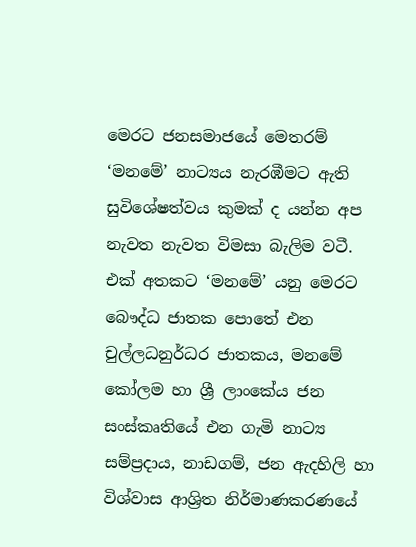මෙරට ජනසමාජයේ මෙතරම් ‘මනමේ’ නාට්‍යය නැරඹීමට ඇති සුවිශේෂත්වය කුමක් ද යන්න අප නැවත නැවත විමසා බැලිම වටී. එක් අතකට ‘මනමේ’ යනු මෙරට බෞද්ධ ජාතක පොතේ එන චුල්ලධනුර්ධර ජාතකය, මනමේ කෝලම හා ශ්‍රී ලාංකේය ජන සංස්කෘතියේ එන ගැමි නාට්‍ය සම්ප්‍රදාය, නාඩගම්, ජන ඇදහිලි හා විශ්වාස ආශ්‍රිත නිර්මාණකරණයේ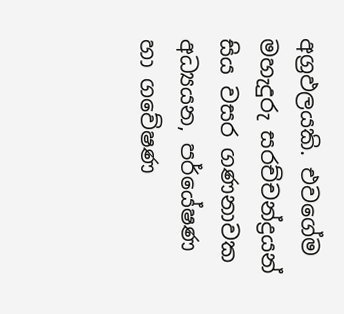අග්‍රඵලයකි. එවගේම මහැදුරු සරච්චන්ද්‍රයන් සිය වසර ගණනාවක අධ්‍යයන, පර්යේෂණ හා ගවේෂණ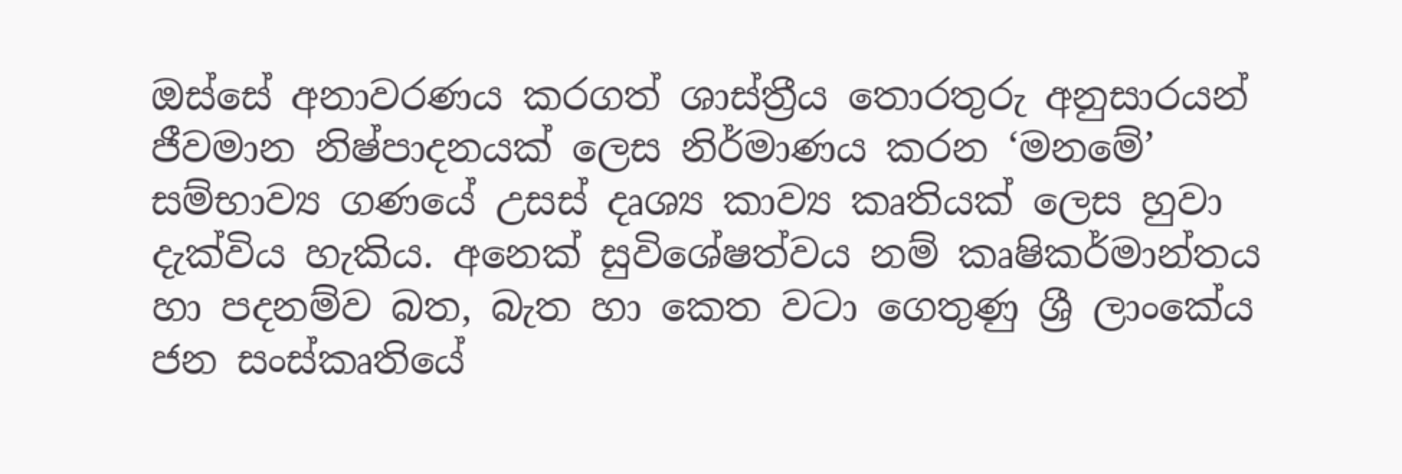ඔස්සේ අනාවරණය කරගත් ශාස්ත්‍රීය තොරතුරු අනුසාරයන් ජීවමාන නිෂ්පාදනයක් ලෙස නිර්මාණය කරන ‘මනමේ’ සම්භාව්‍ය ගණයේ උසස් දෘශ්‍ය කාව්‍ය කෘතියක් ලෙස හුවා දැක්විය හැකිය. අනෙක් සුවිශේෂත්වය නම් කෘෂිකර්මාන්තය හා පදනම්ව බත, බැත හා කෙත වටා ගෙතුණු ශ්‍රී ලාංකේය ජන සංස්කෘතියේ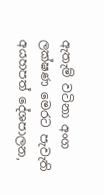ඇතැම් වටිනා අංග ලක්ෂණ මෙරට පැවැති අයහපත් දේශපාලන,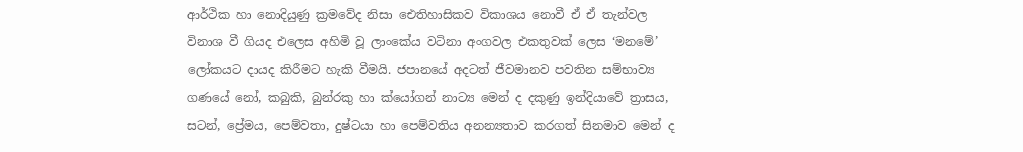ආර්ථික හා නොදියුණු ක්‍රමවේද නිසා ඓතිහාසිකව විකාශය නොවී ඒ ඒ තැන්වල විනාශ වී ගියද එලෙස අහිමි වූ ලාංකේය වටිනා අංගවල එකතුවක් ලෙස ‘මනමේ’ ලෝකයට දායද කිරීමට හැකි වීමයි. ජපානයේ අදටත් ජීවමානව පවතින සම්භාව්‍ය ගණයේ නෝ, කබුකි, බුන්රකු හා ක්යෝගන් නාට්‍ය මෙන් ද දකුණු ඉන්දියාවේ ත්‍රාසය, සටන්, ප්‍රේමය, පෙම්වතා, දුෂ්ටයා හා පෙම්වතිය අනන්‍යතාව කරගත් සිනමාව මෙන් ද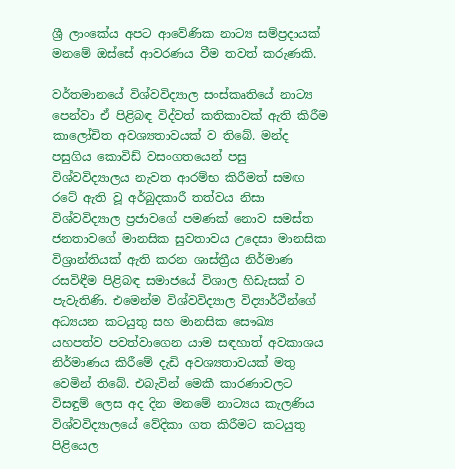ශ්‍රී ලාංකේය අපට ආවේණික නාට්‍ය සම්ප්‍රදායක් මනමේ ඔස්සේ ආවරණය වීම තවත් කරුණකි.

වර්තමානයේ විශ්වවිද්‍යාල සංස්කෘතියේ නාට්‍ය පෙන්වා ඒ පිළිබඳ විද්වත් කතිකාවක් ඇති කිරීම කාලෝචිත අවශ්‍යතාවයක් ව තිබේ. මන්ද පසුගිය කොවිඩ් වසංගතයෙන් පසු විශ්වවිද්‍යාලය නැවත ආරම්භ කිරීමත් සමඟ රටේ ඇති වූ අර්බුදකාරී තත්වය නිසා විශ්වවිද්‍යාල ප්‍රජාවගේ පමණක් නොව සමස්ත ජනතාවගේ මානසික සුවතාවය උදෙසා මානසික විශ්‍රාන්තියක් ඇති කරන ශාස්ත්‍රීය නිර්මාණ රසවිඳීම පිළිබඳ සමාජයේ විශාල හිඩැසක් ව පැවැතිණි. එමෙන්ම විශ්වවිද්‍යාල විද්‍යාර්ථීන්ගේ අධ්‍යයන කටයුතු සහ මානසික සෞඛ්‍ය යහපත්ව පවත්වාගෙන යාම සඳහාත් අවකාශය නිර්මාණය කිරීමේ දැඩි අවශ්‍යතාවයක් මතු වෙමින් තිබේ. එබැවින් මෙකී කාරණාවලට විසඳුම් ලෙස අද දින මනමේ නාට්‍යය කැලණිය විශ්වවිද්‍යාලයේ වේදිකා ගත කිරීමට කටයුතු පිළියෙල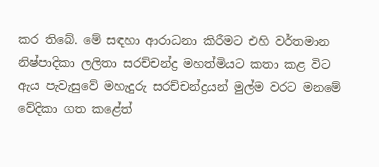කර තිබේ. මේ සඳහා ආරාධනා කිරීමට එහි වර්තමාන නිෂ්පාදිකා ලලිතා සරච්චන්ද්‍ර මහත්මියට කතා කළ විට ඇය පැවැසුවේ මහැදුරු සරච්චන්ද්‍රයන් මුල්ම වරට මනමේ වේදිකා ගත කළේත්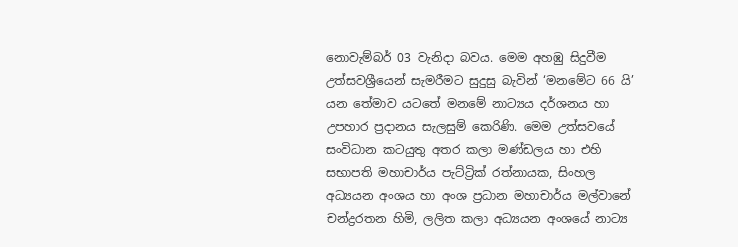නොවැම්බර් 03 වැනිදා බවය. මෙම අහඹු සිදුවීම උත්සවශ්‍රීයෙන් සැමරීමට සුදුසු බැවින් ‘මනමේට 66 යි’ යන තේමාව යටතේ මනමේ නාට්‍යය දර්ශනය හා උපහාර ප්‍රදානය සැලසුම් කෙරිණි. මෙම උත්සවයේ සංවිධාන කටයුතු අතර කලා මණ්ඩලය හා එහි සභාපති මහාචාර්ය පැට්ට්‍රික් රත්නායක, සිංහල අධ්‍යයන අංශය හා අංශ ප්‍රධාන මහාචාර්ය මල්වානේ චන්ද්‍රරතන හිමි, ලලිත කලා අධ්‍යයන අංශයේ නාට්‍ය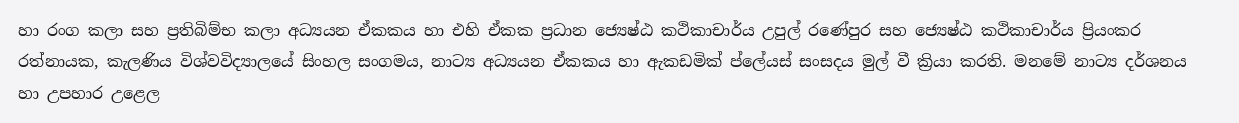හා රංග කලා සහ ප්‍රතිබිම්භ කලා අධ්‍යයන ඒකකය හා එහි ඒකක ප්‍රධාන ජ්‍යෙෂ්ඨ කථිකාචාර්ය උපුල් රණේපුර සහ ජ්‍යෙෂ්ඨ කථිකාචාර්ය ප්‍රියංකර රත්නායක, කැලණිය විශ්වවිද්‍යාලයේ සිංහල සංගමය, නාට්‍ය අධ්‍යයන ඒකකය හා ඇකඩමික් ප්ලේයස් සංසදය මුල් වී ක්‍රියා කරති. මනමේ නාට්‍ය දර්ශනය හා උපහාර උළෙල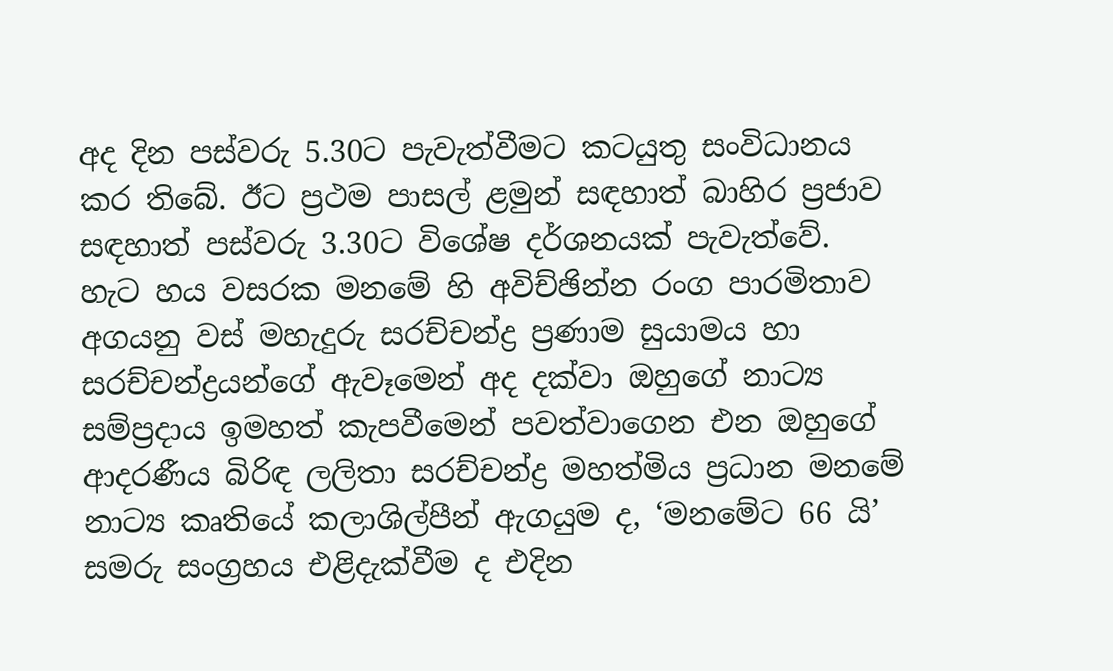අද දින පස්වරු 5.30ට පැවැත්වීමට කටයුතු සංවිධානය කර තිබේ. ඊට ප්‍රථම පාසල් ළමුන් සඳහාත් බාහිර ප්‍රජාව සඳහාත් පස්වරු 3.30ට විශේෂ දර්ශනයක් පැවැත්වේ. හැට හය වසරක මනමේ හි අවිච්ඡින්න රංග පාරමිතාව අගයනු වස් මහැදුරු සරච්චන්ද්‍ර ප්‍රණාම සුයාමය හා සරච්චන්ද්‍රයන්ගේ ඇවෑමෙන් අද දක්වා ඔහුගේ නාට්‍ය සම්ප්‍රදාය ඉමහත් කැපවීමෙන් පවත්වාගෙන එන ඔහුගේ ආදරණීය බිරිඳ ලලිතා සරච්චන්ද්‍ර මහත්මිය ප්‍රධාන මනමේ නාට්‍ය කෘතියේ කලාශිල්පීන් ඇගයුම ද, ‘මනමේට 66 යි’ සමරු සංග්‍රහය එළිදැක්වීම ද එදින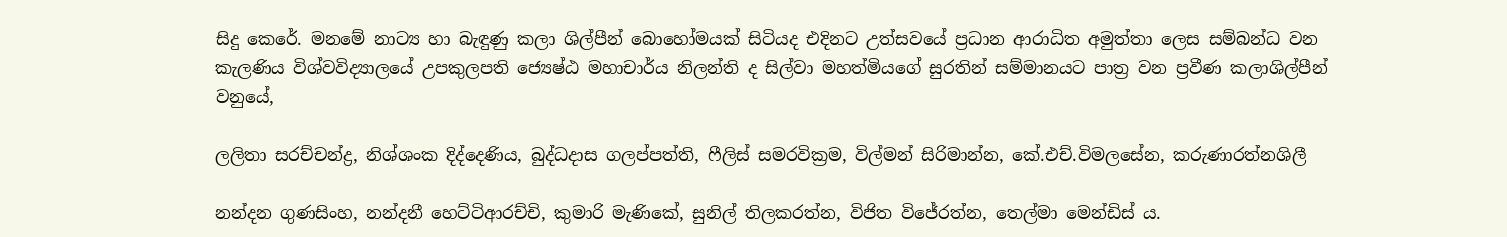සිදු කෙරේ. මනමේ නාට්‍ය හා බැඳුණු කලා ශිල්පීන් බොහෝමයක් සිටියද එදිනට උත්සවයේ ප්‍රධාන ආරාධිත අමුත්තා ලෙස සම්බන්ධ වන කැලණිය විශ්වවිද්‍යාලයේ උපකුලපති ජ්‍යෙෂ්ඨ මහාචාර්ය නිලන්ති ද සිල්වා මහත්මියගේ සුරතින් සම්මානයට පාත්‍ර වන ප්‍රවීණ කලාශිල්පීන් වනුයේ,

ලලිතා සරච්චන්ද්‍ර, නිශ්ශංක දිද්දෙණිය, බුද්ධදාස ගලප්පත්ති, ෆීලිස් සමරවික්‍රම, විල්මන් සිරිමාන්න, කේ.එච්.විමලසේන, කරුණාරත්නශිලී

නන්දන ගුණසිංහ, නන්දනී හෙට්ටිආරච්චි, කුමාරි මැණිකේ, සුනිල් තිලකරත්න, විජිත විජේරත්න, තෙල්මා මෙන්ඩිස් ය.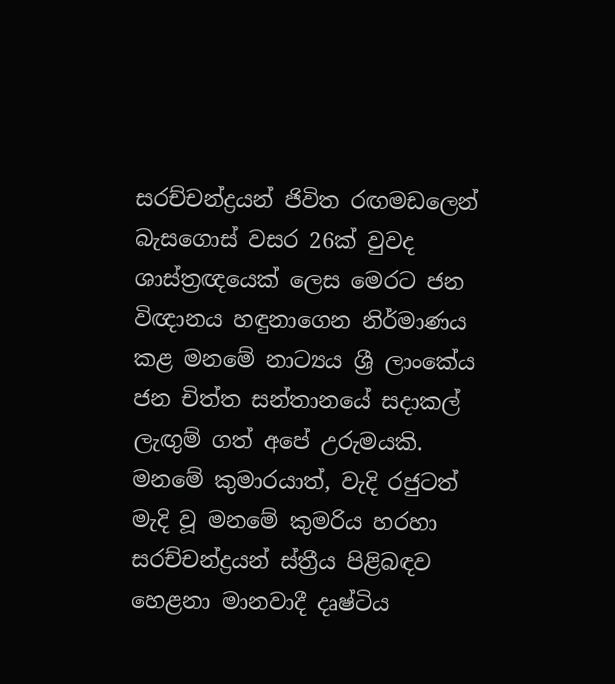සරච්චන්ද්‍රයන් ජිවිත රඟමඩලෙන් බැසගොස් වසර 26ක් වුවද ශාස්ත්‍රඥයෙක් ලෙස මෙරට ජන විඥානය හඳුනාගෙන නිර්මාණය කළ මනමේ නාට්‍යය ශ්‍රී ලාංකේය ජන චිත්ත සන්තානයේ සදාකල් ලැඟුම් ගත් අපේ උරුමයකි. මනමේ කුමාරයාත්, වැදි රජුටත් මැදි වූ මනමේ කුමරිය හරහා සරච්චන්ද්‍රයන් ස්ත්‍රීය පිළිබඳව හෙළනා මානවාදී දෘෂ්ටිය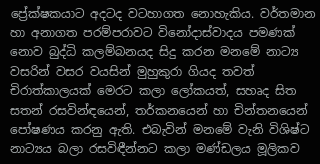ප්‍රේක්ෂකයාට අදටද වටහාගත නොහැකිය. වර්තමාන හා අනාගත පරම්පරාවට විනෝදාස්වාදය පමණක් නොව බුද්ධි කලම්බනයද සිදු කරන මනමේ නාට්‍ය වසරින් වසර වයසින් මුහුකුරා ගියද තවත් චිරාත්කාලයක් මෙරට කලා ලෝකයත්, සහෘද සිත සතන් රසවින්ඳයෙන්, තර්කනයෙන් හා චින්තනයෙන් පෝෂණය කරනු ඇති. එබැවින් මනමේ වැනි විශිෂ්ට නාට්‍යය බලා රසවිඳීන්නට කලා මණ්ඩලය මූලිකව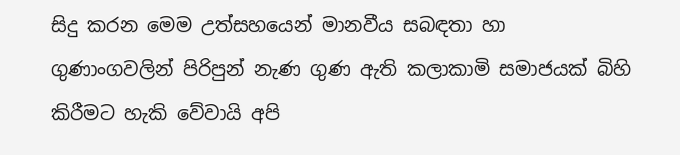සිදු කරන මෙම උත්සහයෙන් මානවීය සබඳතා හා ගුණාංගවලින් පිරිපුන් නැණ ගුණ ඇති කලාකාමි සමාජයක් බිහි කිරීමට හැකි වේවායි අපි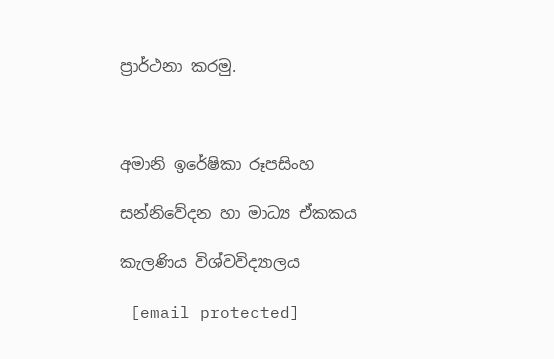ප්‍රාර්ථනා කරමු.



අමානි ඉරේෂිකා රූපසිංහ

සන්නිවේදන හා මාධ්‍ය ඒකකය

කැලණිය විශ්වවිද්‍යාලය

 [email protected]